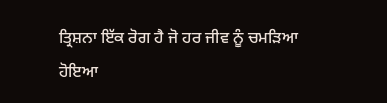ਤ੍ਰਿਸ਼ਨਾ ਇੱਕ ਰੋਗ ਹੈ ਜੋ ਹਰ ਜੀਵ ਨੂੰ ਚਮੜਿਆ ਹੋਇਆ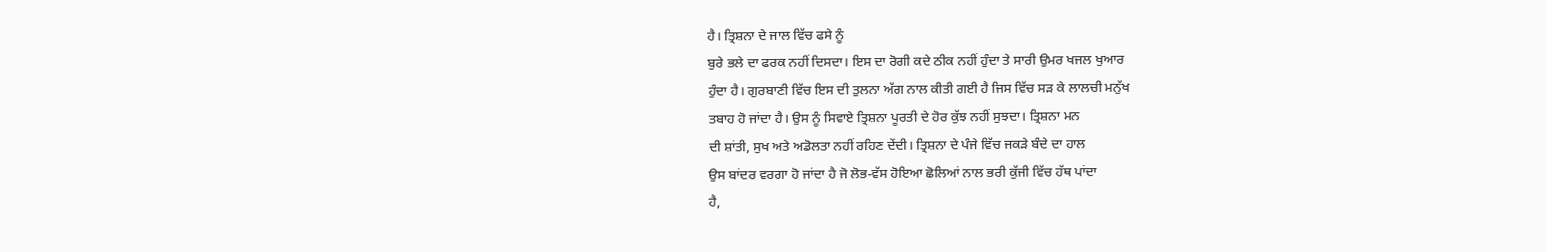ਹੈ। ਤ੍ਰਿਸ਼ਨਾ ਦੇ ਜਾਲ ਵਿੱਚ ਫਸੇ ਨੂੰ
ਬੁਰੇ ਭਲੇ ਦਾ ਫਰਕ ਨਹੀਂ ਦਿਸਦਾ। ਇਸ ਦਾ ਰੋਗੀ ਕਦੇ ਠੀਕ ਨਹੀਂ ਹੁੰਦਾ ਤੇ ਸਾਰੀ ਉਮਰ ਖਜਲ ਖੁਆਰ
ਹੁੰਦਾ ਹੈ। ਗੁਰਬਾਣੀ ਵਿੱਚ ਇਸ ਦੀ ਤੁਲਨਾ ਅੱਗ ਨਾਲ ਕੀਤੀ ਗਈ ਹੈ ਜਿਸ ਵਿੱਚ ਸੜ ਕੇ ਲਾਲਚੀ ਮਨੁੱਖ
ਤਬਾਹ ਹੋ ਜਾਂਦਾ ਹੈ। ਉਸ ਨੂੰ ਸਿਵਾਏ ਤ੍ਰਿਸ਼ਨਾ ਪੂਰਤੀ ਦੇ ਹੋਰ ਕੁੱਝ ਨਹੀਂ ਸੁਝਦਾ। ਤ੍ਰਿਸ਼ਨਾ ਮਨ
ਦੀ ਸ਼ਾਂਤੀ, ਸੁਖ ਅਤੇ ਅਡੋਲਤਾ ਨਹੀਂ ਰਹਿਣ ਦੇਂਦੀ। ਤ੍ਰਿਸ਼ਨਾ ਦੇ ਪੰਜੇ ਵਿੱਚ ਜਕੜੇ ਬੰਦੇ ਦਾ ਹਾਲ
ਉਸ ਬਾਂਦਰ ਵਰਗਾ ਹੋ ਜਾਂਦਾ ਹੈ ਜੋ ਲੋਭ-ਵੱਸ ਹੋਇਆ ਛੋਲਿਆਂ ਨਾਲ ਭਰੀ ਕੁੱਜੀ ਵਿੱਚ ਹੱਥ ਪਾਂਦਾ
ਹੈ,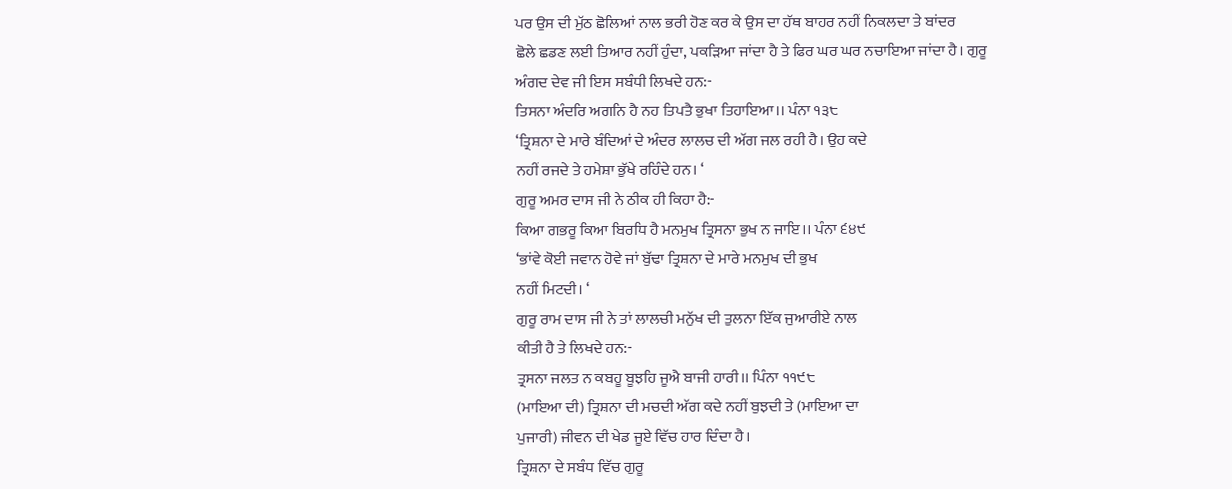ਪਰ ਉਸ ਦੀ ਮੁੱਠ ਛੋਲਿਆਂ ਨਾਲ ਭਰੀ ਹੋਣ ਕਰ ਕੇ ਉਸ ਦਾ ਹੱਥ ਬਾਹਰ ਨਹੀਂ ਨਿਕਲਦਾ ਤੇ ਬਾਂਦਰ
ਛੋਲੇ ਛਡਣ ਲਈ ਤਿਆਰ ਨਹੀਂ ਹੁੰਦਾ, ਪਕੜਿਆ ਜਾਂਦਾ ਹੈ ਤੇ ਫਿਰ ਘਰ ਘਰ ਨਚਾਇਆ ਜਾਂਦਾ ਹੈ। ਗੁਰੂ
ਅੰਗਦ ਦੇਵ ਜੀ ਇਸ ਸਬੰਧੀ ਲਿਖਦੇ ਹਨ:-
ਤਿਸਨਾ ਅੰਦਰਿ ਅਗਨਿ ਹੈ ਨਹ ਤਿਪਤੈ ਭੁਖਾ ਤਿਹਾਇਆ।। ਪੰਨਾ ੧੩੮
‘ਤ੍ਰਿਸ਼ਨਾ ਦੇ ਮਾਰੇ ਬੰਦਿਆਂ ਦੇ ਅੰਦਰ ਲਾਲਚ ਦੀ ਅੱਗ ਜਲ ਰਹੀ ਹੈ। ਉਹ ਕਦੇ
ਨਹੀਂ ਰਜਦੇ ਤੇ ਹਮੇਸ਼ਾ ਭੁੱਖੇ ਰਹਿੰਦੇ ਹਨ। ‘
ਗੁਰੂ ਅਮਰ ਦਾਸ ਜੀ ਨੇ ਠੀਕ ਹੀ ਕਿਹਾ ਹੈ:-
ਕਿਆ ਗਭਰੂ ਕਿਆ ਬਿਰਧਿ ਹੈ ਮਨਮੁਖ ਤ੍ਰਿਸਨਾ ਭੁਖ ਨ ਜਾਇ।। ਪੰਨਾ ੬੪੯
‘ਭਾਂਵੇ ਕੋਈ ਜਵਾਨ ਹੋਵੇ ਜਾਂ ਬੁੱਢਾ ਤ੍ਰਿਸ਼ਨਾ ਦੇ ਮਾਰੇ ਮਨਮੁਖ ਦੀ ਭੁਖ
ਨਹੀਂ ਮਿਟਦੀ। ‘
ਗੁਰੂ ਰਾਮ ਦਾਸ ਜੀ ਨੇ ਤਾਂ ਲਾਲਚੀ ਮਨੁੱਖ ਦੀ ਤੁਲਨਾ ਇੱਕ ਜੁਆਰੀਏ ਨਾਲ
ਕੀਤੀ ਹੈ ਤੇ ਲਿਖਦੇ ਹਨ:-
ਤ੍ਰਸਨਾ ਜਲਤ ਨ ਕਬਹੂ ਬੂਝਹਿ ਜੂਐ ਬਾਜੀ ਹਾਰੀ।। ਪਿੰਨਾ ੧੧੯੮
(ਮਾਇਆ ਦੀ) ਤ੍ਰਿਸ਼ਨਾ ਦੀ ਮਚਦੀ ਅੱਗ ਕਦੇ ਨਹੀਂ ਬੁਝਦੀ ਤੇ (ਮਾਇਆ ਦਾ
ਪੁਜਾਰੀ) ਜੀਵਨ ਦੀ ਖੇਡ ਜੂਏ ਵਿੱਚ ਹਾਰ ਦਿੰਦਾ ਹੈ।
ਤ੍ਰਿਸ਼ਨਾ ਦੇ ਸਬੰਧ ਵਿੱਚ ਗੁਰੂ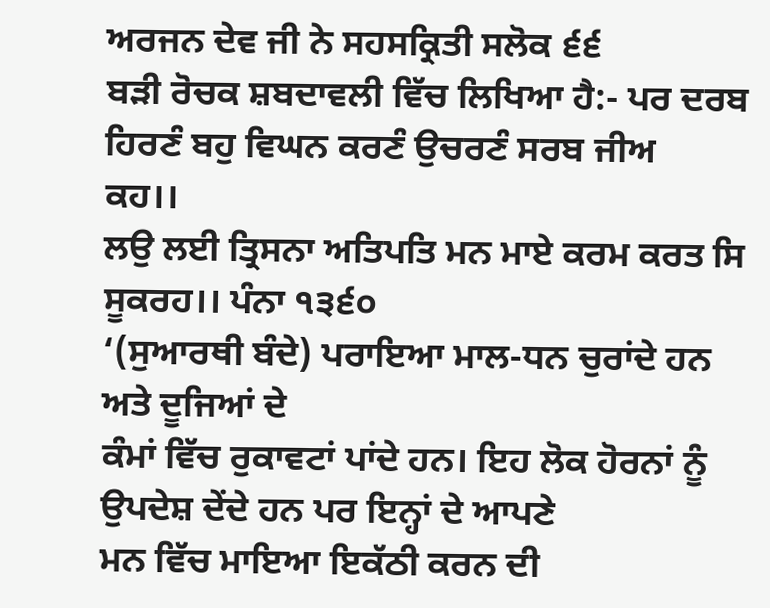ਅਰਜਨ ਦੇਵ ਜੀ ਨੇ ਸਹਸਕ੍ਰਿਤੀ ਸਲੋਕ ੬੬
ਬੜੀ ਰੋਚਕ ਸ਼ਬਦਾਵਲੀ ਵਿੱਚ ਲਿਖਿਆ ਹੈ:- ਪਰ ਦਰਬ ਹਿਰਣੰ ਬਹੁ ਵਿਘਨ ਕਰਣੰ ਉਚਰਣੰ ਸਰਬ ਜੀਅ
ਕਹ।।
ਲਉ ਲਈ ਤ੍ਰਿਸਨਾ ਅਤਿਪਤਿ ਮਨ ਮਾਏ ਕਰਮ ਕਰਤ ਸਿ ਸੂਕਰਹ।। ਪੰਨਾ ੧੩੬੦
‘(ਸੁਆਰਥੀ ਬੰਦੇ) ਪਰਾਇਆ ਮਾਲ-ਧਨ ਚੁਰਾਂਦੇ ਹਨ ਅਤੇ ਦੂਜਿਆਂ ਦੇ
ਕੰਮਾਂ ਵਿੱਚ ਰੁਕਾਵਟਾਂ ਪਾਂਦੇ ਹਨ। ਇਹ ਲੋਕ ਹੋਰਨਾਂ ਨੂੰ ਉਪਦੇਸ਼ ਦੇਂਦੇ ਹਨ ਪਰ ਇਨ੍ਹਾਂ ਦੇ ਆਪਣੇ
ਮਨ ਵਿੱਚ ਮਾਇਆ ਇਕੱਠੀ ਕਰਨ ਦੀ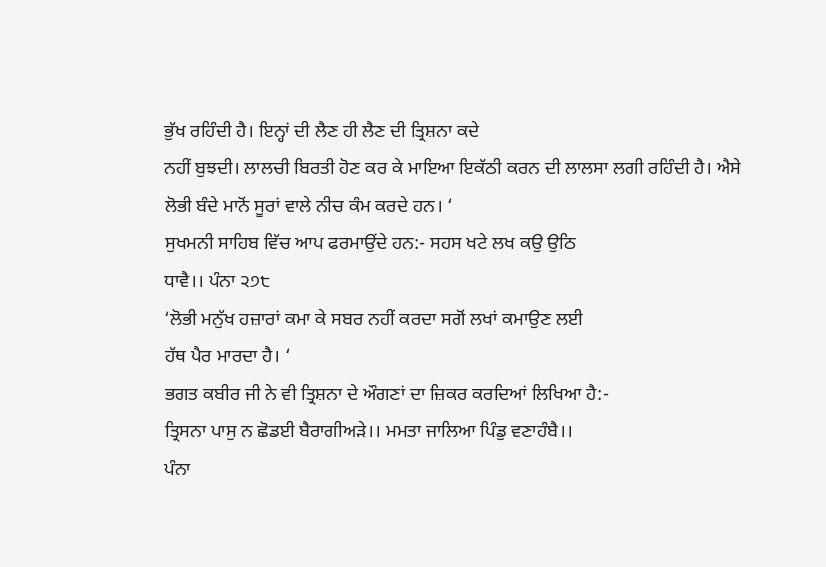ਭੁੱਖ ਰਹਿੰਦੀ ਹੈ। ਇਨ੍ਹਾਂ ਦੀ ਲੈਣ ਹੀ ਲੈਣ ਦੀ ਤ੍ਰਿਸ਼ਨਾ ਕਦੇ
ਨਹੀਂ ਬੁਝਦੀ। ਲਾਲਚੀ ਬਿਰਤੀ ਹੋਣ ਕਰ ਕੇ ਮਾਇਆ ਇਕੱਠੀ ਕਰਨ ਦੀ ਲਾਲਸਾ ਲਗੀ ਰਹਿੰਦੀ ਹੈ। ਐਸੇ
ਲੋਭੀ ਬੰਦੇ ਮਾਨੋਂ ਸੂਰਾਂ ਵਾਲੇ ਨੀਚ ਕੰਮ ਕਰਦੇ ਹਨ। ‘
ਸੁਖਮਨੀ ਸਾਹਿਬ ਵਿੱਚ ਆਪ ਫਰਮਾਉਂਦੇ ਹਨ:- ਸਹਸ ਖਟੇ ਲਖ ਕਉ ਉਠਿ
ਧਾਵੈ।। ਪੰਨਾ ੨੭੮
‘ਲੋਭੀ ਮਨੁੱਖ ਹਜ਼ਾਰਾਂ ਕਮਾ ਕੇ ਸਬਰ ਨਹੀਂ ਕਰਦਾ ਸਗੋਂ ਲਖਾਂ ਕਮਾਉਣ ਲਈ
ਹੱਥ ਪੈਰ ਮਾਰਦਾ ਹੈ। ‘
ਭਗਤ ਕਬੀਰ ਜੀ ਨੇ ਵੀ ਤ੍ਰਿਸ਼ਨਾ ਦੇ ਔਗਣਾਂ ਦਾ ਜ਼ਿਕਰ ਕਰਦਿਆਂ ਲਿਖਿਆ ਹੈ:-
ਤ੍ਰਿਸਨਾ ਪਾਸੁ ਨ ਛੋਡਈ ਬੈਰਾਗੀਅੜੇ।। ਮਮਤਾ ਜਾਲਿਆ ਪਿੰਡੁ ਵਣਾਹੰਬੈ।।
ਪੰਨਾ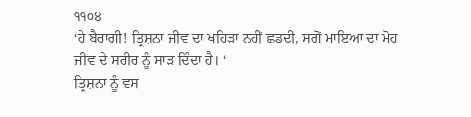੧੧੦੪
‘ਹੇ ਬੈਰਾਗੀ! ਤ੍ਰਿਸ਼ਨਾ ਜੀਵ ਦਾ ਖਹਿੜਾ ਨਹੀਂ ਛਡਦੀ, ਸਗੋਂ ਮਾਇਆ ਦਾ ਮੋਹ
ਜੀਵ ਦੇ ਸਰੀਰ ਨੂੰ ਸਾੜ ਦਿੰਦਾ ਹੈ। ‘
ਤ੍ਰਿਸ਼ਨਾ ਨੂੰ ਵਸ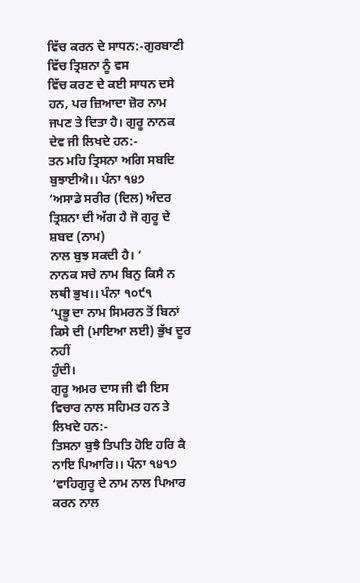ਵਿੱਚ ਕਰਨ ਦੇ ਸਾਧਨ:-ਗੁਰਬਾਣੀ ਵਿੱਚ ਤ੍ਰਿਸ਼ਨਾ ਨੂੰ ਵਸ
ਵਿੱਚ ਕਰਣ ਦੇ ਕਈ ਸਾਧਨ ਦਸੇ ਹਨ, ਪਰ ਜ਼ਿਆਦਾ ਜ਼ੋਰ ਨਾਮ ਜਪਣ ਤੇ ਦਿਤਾ ਹੈ। ਗੁਰੂ ਨਾਨਕ
ਦੇਵ ਜੀ ਲਿਖਦੇ ਹਨ:-
ਤਨ ਮਹਿ ਤ੍ਰਿਸਨਾ ਅਗਿ ਸਬਦਿ ਬੁਝਾਈਐ।। ਪੰਨਾ ੧੪੭
‘ਅਸਾਡੇ ਸਰੀਰ (ਦਿਲ) ਅੰਦਰ ਤ੍ਰਿਸ਼ਨਾ ਦੀ ਅੱਗ ਹੈ ਜੋ ਗੁਰੂ ਦੇ ਸ਼ਬਦ (ਨਾਮ)
ਨਾਲ ਬੁਝ ਸਕਦੀ ਹੈ। ‘
ਨਾਨਕ ਸਚੇ ਨਾਮ ਬਿਨੁ ਕਿਸੈ ਨ ਲਥੀ ਭੁਖ।। ਪੰਨਾ ੧੦੯੧
‘ਪ੍ਰਭੂ ਦਾ ਨਾਮ ਸਿਮਰਨ ਤੋਂ ਬਿਨਾਂ ਕਿਸੇ ਦੀ (ਮਾਇਆ ਲਈ) ਭੁੱਖ ਦੂਰ ਨਹੀਂ
ਹੁੰਦੀ।
ਗੁਰੂ ਅਮਰ ਦਾਸ ਜੀ ਵੀ ਇਸ ਵਿਚਾਰ ਨਾਲ ਸਹਿਮਤ ਹਨ ਤੇ ਲਿਖਦੇ ਹਨ:-
ਤਿਸਨਾ ਬੁਝੈ ਤਿਪਤਿ ਹੋਇ ਹਰਿ ਕੈ ਨਾਇ ਪਿਆਰਿ।। ਪੰਨਾ ੧੪੧੭
‘ਵਾਹਿਗੁਰੂ ਦੇ ਨਾਮ ਨਾਲ ਪਿਆਰ ਕਰਨ ਨਾਲ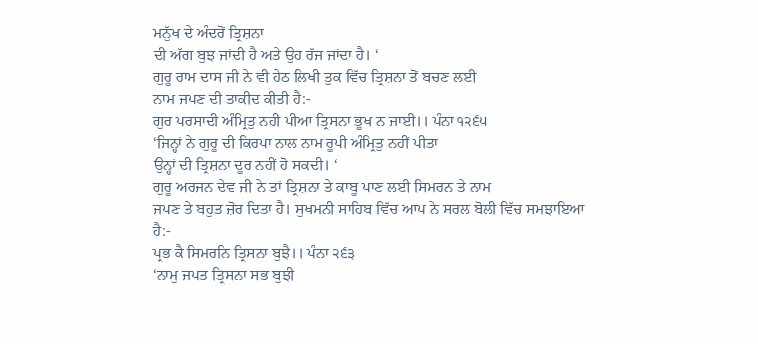ਮਨੁੱਖ ਦੇ ਅੰਦਰੋਂ ਤ੍ਰਿਸ਼ਨਾ
ਦੀ ਅੱਗ ਬੁਝ ਜਾਂਦੀ ਹੈ ਅਤੇ ਉਹ ਰੱਜ ਜਾਂਦਾ ਹੈ। ‘
ਗੁਰੂ ਰਾਮ ਦਾਸ ਜੀ ਨੇ ਵੀ ਹੇਠ ਲਿਖੀ ਤੁਕ ਵਿੱਚ ਤ੍ਰਿਸ਼ਨਾ ਤੋਂ ਬਚਣ ਲਈ
ਨਾਮ ਜਪਣ ਦੀ ਤਾਕੀਦ ਕੀਤੀ ਹੈ:-
ਗੁਰ ਪਰਸਾਦੀ ਅੰਮ੍ਰਿਤੁ ਨਹੀ ਪੀਆ ਤ੍ਰਿਸਨਾ ਭੂਖ ਨ ਜਾਈ।। ਪੰਨਾ ੧੨੬੫
‘ਜਿਨ੍ਹਾਂ ਨੇ ਗੁਰੂ ਦੀ ਕਿਰਪਾ ਨਾਲ ਨਾਮ ਰੂਪੀ ਅੰਮ੍ਰਿਤੁ ਨਹੀਂ ਪੀਤਾ
ਉਨ੍ਹਾਂ ਦੀ ਤ੍ਰਿਸ਼ਨਾ ਦੂਰ ਨਹੀਂ ਹੋ ਸਕਦੀ। ‘
ਗੁਰੂ ਅਰਜਨ ਦੇਵ ਜੀ ਨੇ ਤਾਂ ਤ੍ਰਿਸ਼ਨਾ ਤੇ ਕਾਬੂ ਪਾਣ ਲਈ ਸਿਮਰਨ ਤੇ ਨਾਮ
ਜਪਣ ਤੇ ਬਹੁਤ ਜ਼ੋਰ ਦਿਤਾ ਹੈ। ਸੁਖਮਨੀ ਸਾਹਿਬ ਵਿੱਚ ਆਪ ਨੇ ਸਰਲ ਬੋਲੀ ਵਿੱਚ ਸਮਝਾਇਆ ਹੈ:-
ਪ੍ਰਭ ਕੈ ਸਿਮਰਨਿ ਤ੍ਰਿਸਨਾ ਬੁਝੈ।। ਪੰਨਾ ੨੬੩
‘ਨਾਮੁ ਜਪਤ ਤ੍ਰਿਸਨਾ ਸਭ ਬੁਝੀ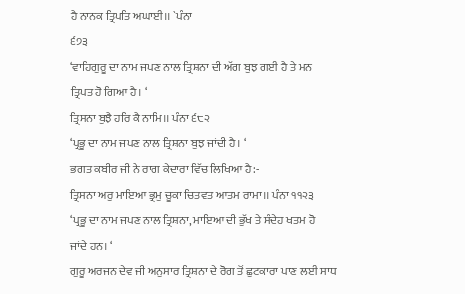ਹੈ ਨਾਨਕ ਤ੍ਰਿਪਤਿ ਅਘਾਈ।। `ਪੰਨਾ
੬੭੩
‘ਵਾਹਿਗੁਰੂ ਦਾ ਨਾਮ ਜਪਣ ਨਾਲ ਤ੍ਰਿਸ਼ਨਾ ਦੀ ਅੱਗ ਬੁਝ ਗਈ ਹੈ ਤੇ ਮਨ
ਤ੍ਰਿਪਤ ਹੋ ਗਿਆ ਹੈ। ‘
ਤ੍ਰਿਸਨਾ ਬੁਝੈ ਹਰਿ ਕੈ ਨਾਮਿ।। ਪੰਨਾ ੬੮੨
‘ਪ੍ਰਭੂ ਦਾ ਨਾਮ ਜਪਣ ਨਾਲ ਤ੍ਰਿਸ਼ਨਾ ਬੁਝ ਜਾਂਦੀ ਹੈ। ‘
ਭਗਤ ਕਬੀਰ ਜੀ ਨੇ ਰਾਗ ਕੇਦਾਰਾ ਵਿੱਚ ਲਿਖਿਆ ਹੈ:-
ਤ੍ਰਿਸਨਾ ਅਰੁ ਮਾਇਆ ਭ੍ਰਮੁ ਚੂਕਾ ਚਿਤਵਤ ਆਤਮ ਰਾਮਾ।। ਪੰਨਾ ੧੧੨੩
‘ਪ੍ਰਭੂ ਦਾ ਨਾਮ ਜਪਣ ਨਾਲ ਤ੍ਰਿਸ਼ਨਾ, ਮਾਇਆ ਦੀ ਭੁੱਖ ਤੇ ਸੰਦੇਹ ਖਤਮ ਹੋ
ਜਾਂਦੇ ਹਨ। ‘
ਗੁਰੂ ਅਰਜਨ ਦੇਵ ਜੀ ਅਨੁਸਾਰ ਤ੍ਰਿਸ਼ਨਾ ਦੇ ਰੋਗ ਤੋਂ ਛੁਟਕਾਰਾ ਪਾਣ ਲਈ ਸਾਧ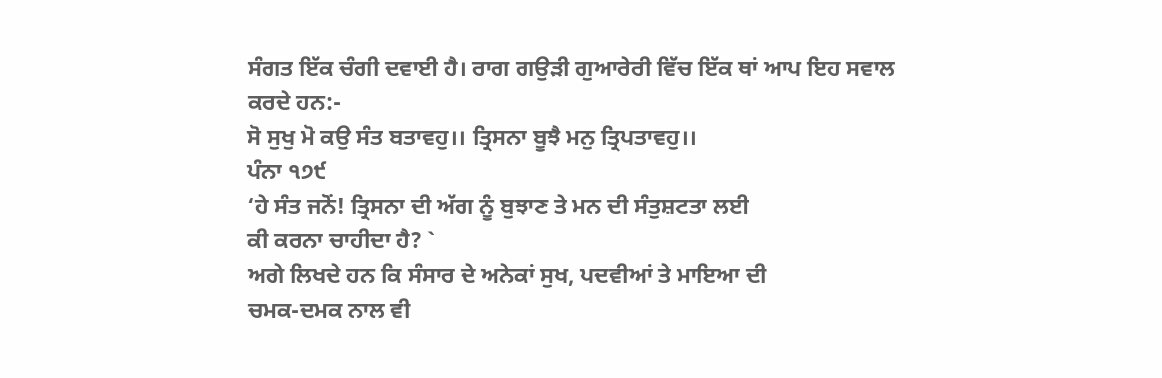ਸੰਗਤ ਇੱਕ ਚੰਗੀ ਦਵਾਈ ਹੈ। ਰਾਗ ਗਉੜੀ ਗੁਆਰੇਰੀ ਵਿੱਚ ਇੱਕ ਥਾਂ ਆਪ ਇਹ ਸਵਾਲ ਕਰਦੇ ਹਨ:-
ਸੋ ਸੁਖੁ ਮੋ ਕਉ ਸੰਤ ਬਤਾਵਹੁ।। ਤ੍ਰਿਸਨਾ ਬੂਝੈ ਮਨੁ ਤ੍ਰਿਪਤਾਵਹੁ।।
ਪੰਨਾ ੧੭੯
‘ਹੇ ਸੰਤ ਜਨੋਂ! ਤ੍ਰਿਸਨਾ ਦੀ ਅੱਗ ਨੂੰ ਬੁਝਾਣ ਤੇ ਮਨ ਦੀ ਸੰਤੁਸ਼ਟਤਾ ਲਈ
ਕੀ ਕਰਨਾ ਚਾਹੀਦਾ ਹੈ? `
ਅਗੇ ਲਿਖਦੇ ਹਨ ਕਿ ਸੰਸਾਰ ਦੇ ਅਨੇਕਾਂ ਸੁਖ, ਪਦਵੀਆਂ ਤੇ ਮਾਇਆ ਦੀ
ਚਮਕ-ਦਮਕ ਨਾਲ ਵੀ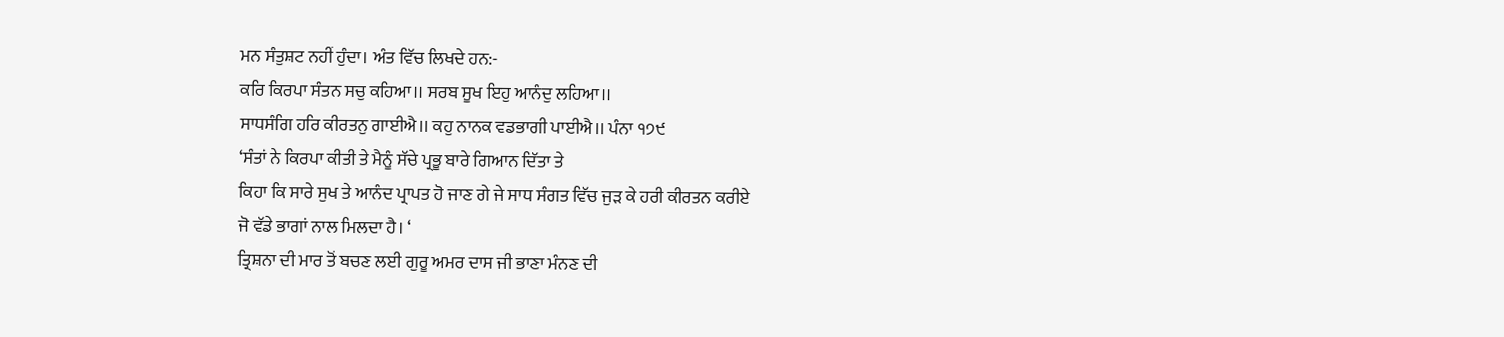ਮਨ ਸੰਤੁਸ਼ਟ ਨਹੀਂ ਹੁੰਦਾ। ਅੰਤ ਵਿੱਚ ਲਿਖਦੇ ਹਨ:-
ਕਰਿ ਕਿਰਪਾ ਸੰਤਨ ਸਚੁ ਕਹਿਆ।। ਸਰਬ ਸੂਖ ਇਹੁ ਆਨੰਦੁ ਲਹਿਆ।।
ਸਾਧਸੰਗਿ ਹਰਿ ਕੀਰਤਨੁ ਗਾਈਐ।। ਕਹੁ ਨਾਨਕ ਵਡਭਾਗੀ ਪਾਈਐ।। ਪੰਨਾ ੧੭੯
‘ਸੰਤਾਂ ਨੇ ਕਿਰਪਾ ਕੀਤੀ ਤੇ ਮੈਨੂੰ ਸੱਚੇ ਪ੍ਰਭੂ ਬਾਰੇ ਗਿਆਨ ਦਿੱਤਾ ਤੇ
ਕਿਹਾ ਕਿ ਸਾਰੇ ਸੁਖ ਤੇ ਆਨੰਦ ਪ੍ਰਾਪਤ ਹੋ ਜਾਣ ਗੇ ਜੇ ਸਾਧ ਸੰਗਤ ਵਿੱਚ ਜੁੜ ਕੇ ਹਰੀ ਕੀਰਤਨ ਕਰੀਏ
ਜੋ ਵੱਡੇ ਭਾਗਾਂ ਨਾਲ ਮਿਲਦਾ ਹੈ। ‘
ਤ੍ਰਿਸ਼ਨਾ ਦੀ ਮਾਰ ਤੋਂ ਬਚਣ ਲਈ ਗੁਰੂ ਅਮਰ ਦਾਸ ਜੀ ਭਾਣਾ ਮੰਨਣ ਦੀ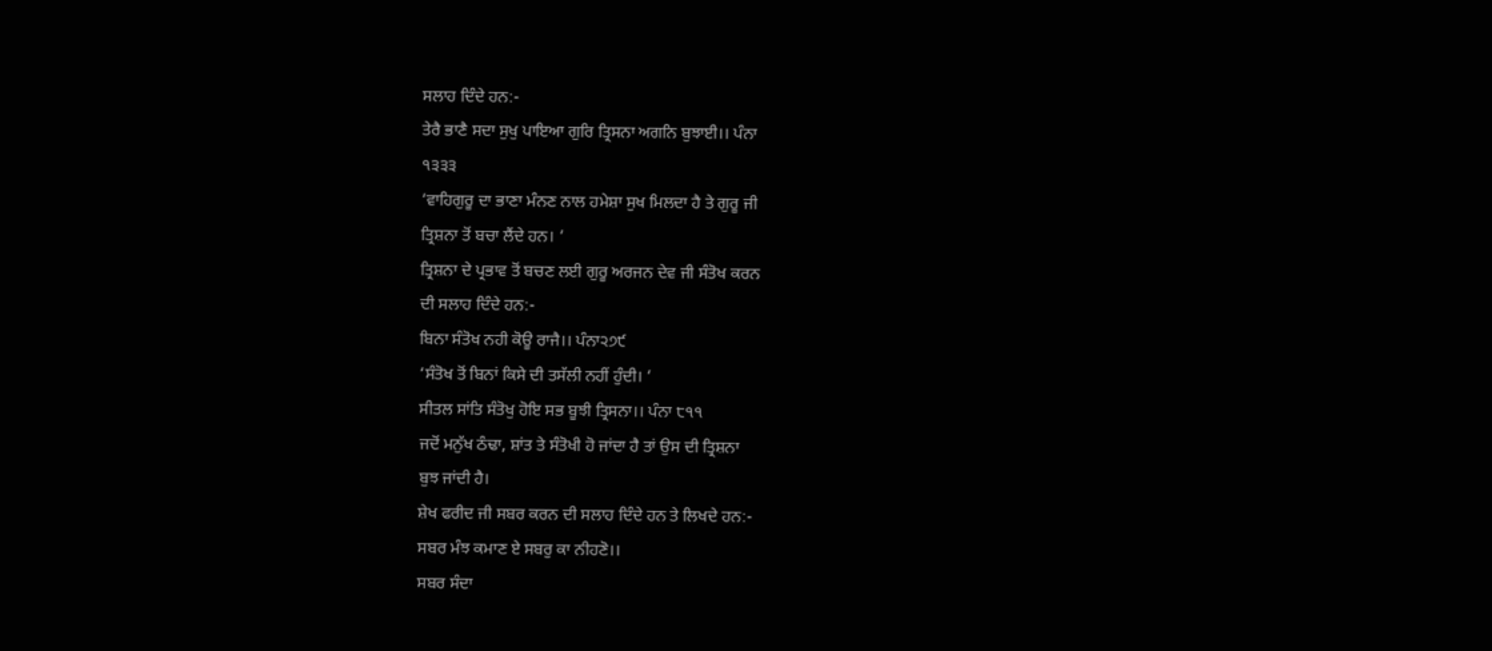ਸਲਾਹ ਦਿੰਦੇ ਹਨ:-
ਤੇਰੈ ਭਾਣੈ ਸਦਾ ਸੁਖੁ ਪਾਇਆ ਗੁਰਿ ਤ੍ਰਿਸਨਾ ਅਗਨਿ ਬੁਝਾਈ।। ਪੰਨਾ
੧੩੩੩
‘ਵਾਹਿਗੁਰੂ ਦਾ ਭਾਣਾ ਮੰਨਣ ਨਾਲ ਹਮੇਸ਼ਾ ਸੁਖ ਮਿਲਦਾ ਹੈ ਤੇ ਗੁਰੂ ਜੀ
ਤ੍ਰਿਸ਼ਨਾ ਤੋਂ ਬਚਾ ਲੈਂਦੇ ਹਨ। ‘
ਤ੍ਰਿਸ਼ਨਾ ਦੇ ਪ੍ਰਭਾਵ ਤੋਂ ਬਚਣ ਲਈ ਗੁਰੂ ਅਰਜਨ ਦੇਵ ਜੀ ਸੰਤੋਖ ਕਰਨ
ਦੀ ਸਲਾਹ ਦਿੰਦੇ ਹਨ:-
ਬਿਨਾ ਸੰਤੋਖ ਨਹੀ ਕੋਊ ਰਾਜੈ।। ਪੰਨਾ੨੭੯
‘ਸੰਤੋਖ ਤੋਂ ਬਿਨਾਂ ਕਿਸੇ ਦੀ ਤਸੱਲੀ ਨਹੀਂ ਹੁੰਦੀ। ‘
ਸੀਤਲ ਸਾਂਤਿ ਸੰਤੋਖੁ ਹੋਇ ਸਭ ਬੂਝੀ ਤ੍ਰਿਸਨਾ।। ਪੰਨਾ ੮੧੧
ਜਦੋਂ ਮਨੁੱਖ ਠੰਢਾ, ਸ਼ਾਂਤ ਤੇ ਸੰਤੋਖੀ ਹੋ ਜਾਂਦਾ ਹੈ ਤਾਂ ਉਸ ਦੀ ਤ੍ਰਿਸ਼ਨਾ
ਬੁਝ ਜਾਂਦੀ ਹੈ।
ਸ਼ੇਖ ਫਰੀਦ ਜੀ ਸਬਰ ਕਰਨ ਦੀ ਸਲਾਹ ਦਿੰਦੇ ਹਨ ਤੇ ਲਿਖਦੇ ਹਨ:-
ਸਬਰ ਮੰਝ ਕਮਾਣ ਏ ਸਬਰੁ ਕਾ ਨੀਹਣੋ।।
ਸਬਰ ਸੰਦਾ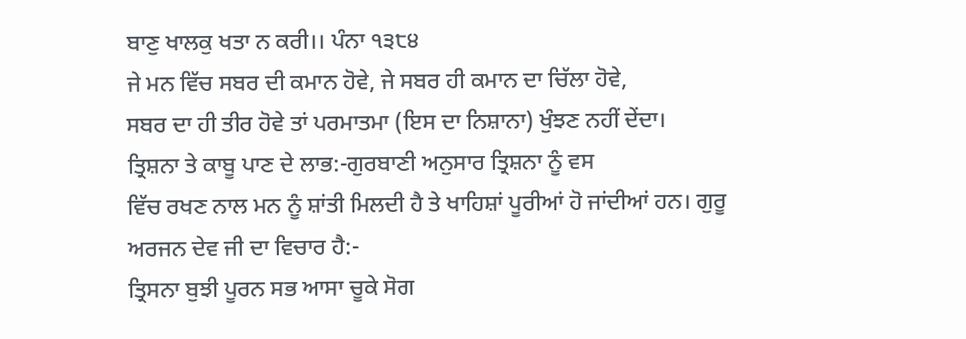ਬਾਣੁ ਖਾਲਕੁ ਖਤਾ ਨ ਕਰੀ।। ਪੰਨਾ ੧੩੮੪
ਜੇ ਮਨ ਵਿੱਚ ਸਬਰ ਦੀ ਕਮਾਨ ਹੋਵੇ, ਜੇ ਸਬਰ ਹੀ ਕਮਾਨ ਦਾ ਚਿੱਲਾ ਹੋਵੇ,
ਸਬਰ ਦਾ ਹੀ ਤੀਰ ਹੋਵੇ ਤਾਂ ਪਰਮਾਤਮਾ (ਇਸ ਦਾ ਨਿਸ਼ਾਨਾ) ਖੁੰਝਣ ਨਹੀਂ ਦੇਂਦਾ।
ਤ੍ਰਿਸ਼ਨਾ ਤੇ ਕਾਬੂ ਪਾਣ ਦੇ ਲਾਭ:-ਗੁਰਬਾਣੀ ਅਨੁਸਾਰ ਤ੍ਰਿਸ਼ਨਾ ਨੂੰ ਵਸ
ਵਿੱਚ ਰਖਣ ਨਾਲ ਮਨ ਨੂੰ ਸ਼ਾਂਤੀ ਮਿਲਦੀ ਹੈ ਤੇ ਖਾਹਿਸ਼ਾਂ ਪੂਰੀਆਂ ਹੋ ਜਾਂਦੀਆਂ ਹਨ। ਗੁਰੂ
ਅਰਜਨ ਦੇਵ ਜੀ ਦਾ ਵਿਚਾਰ ਹੈ:-
ਤ੍ਰਿਸਨਾ ਬੁਝੀ ਪੂਰਨ ਸਭ ਆਸਾ ਚੂਕੇ ਸੋਗ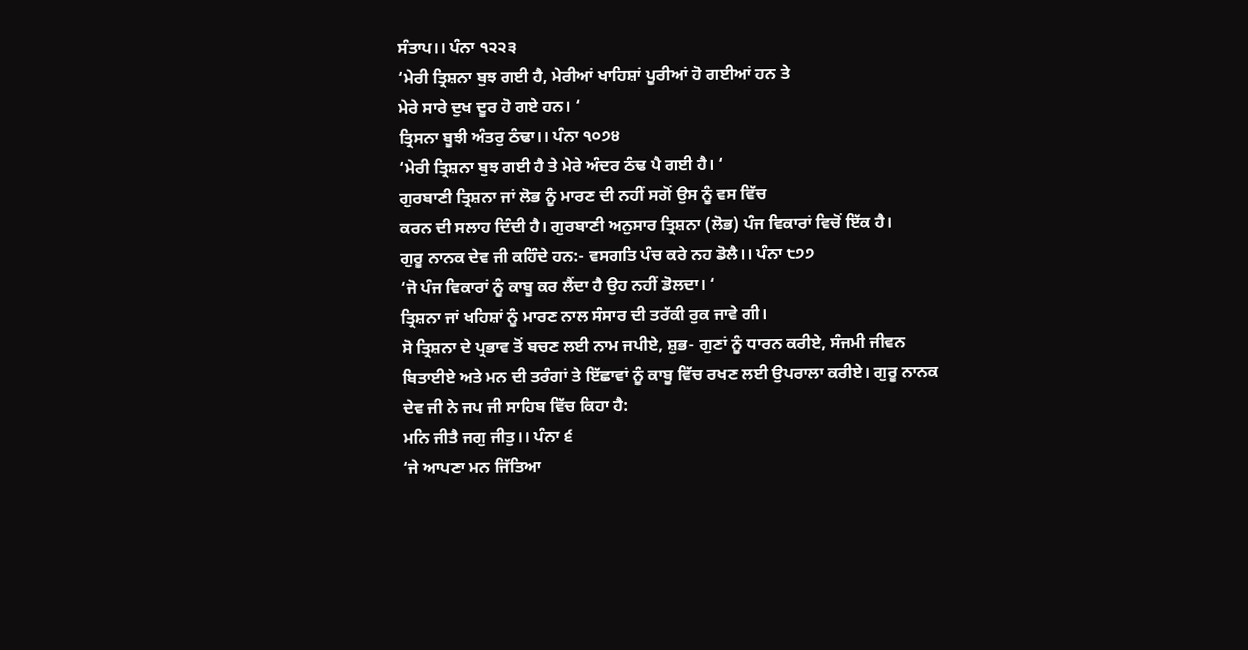ਸੰਤਾਪ।। ਪੰਨਾ ੧੨੨੩
‘ਮੇਰੀ ਤ੍ਰਿਸ਼ਨਾ ਬੁਝ ਗਈ ਹੈ, ਮੇਰੀਆਂ ਖਾਹਿਸ਼ਾਂ ਪੂਰੀਆਂ ਹੋ ਗਈਆਂ ਹਨ ਤੇ
ਮੇਰੇ ਸਾਰੇ ਦੁਖ ਦੂਰ ਹੋ ਗਏ ਹਨ। ‘
ਤ੍ਰਿਸਨਾ ਬੂਝੀ ਅੰਤਰੁ ਠੰਢਾ।। ਪੰਨਾ ੧੦੭੪
‘ਮੇਰੀ ਤ੍ਰਿਸ਼ਨਾ ਬੁਝ ਗਈ ਹੈ ਤੇ ਮੇਰੇ ਅੰਦਰ ਠੰਢ ਪੈ ਗਈ ਹੈ। ‘
ਗੁਰਬਾਣੀ ਤ੍ਰਿਸ਼ਨਾ ਜਾਂ ਲੋਭ ਨੂੰ ਮਾਰਣ ਦੀ ਨਹੀਂ ਸਗੋਂ ਉਸ ਨੂੰ ਵਸ ਵਿੱਚ
ਕਰਨ ਦੀ ਸਲਾਹ ਦਿੰਦੀ ਹੈ। ਗੁਰਬਾਣੀ ਅਨੁਸਾਰ ਤ੍ਰਿਸ਼ਨਾ (ਲੋਭ) ਪੰਜ ਵਿਕਾਰਾਂ ਵਿਚੋਂ ਇੱਕ ਹੈ।
ਗੁਰੂ ਨਾਨਕ ਦੇਵ ਜੀ ਕਹਿੰਦੇ ਹਨ:- ਵਸਗਤਿ ਪੰਚ ਕਰੇ ਨਹ ਡੋਲੈ।। ਪੰਨਾ ੮੭੭
‘ਜੋ ਪੰਜ ਵਿਕਾਰਾਂ ਨੂੰ ਕਾਬੂ ਕਰ ਲੈਂਦਾ ਹੈ ਉਹ ਨਹੀਂ ਡੋਲਦਾ। ‘
ਤ੍ਰਿਸ਼ਨਾ ਜਾਂ ਖਹਿਸ਼ਾਂ ਨੂੰ ਮਾਰਣ ਨਾਲ ਸੰਸਾਰ ਦੀ ਤਰੱਕੀ ਰੁਕ ਜਾਵੇ ਗੀ।
ਸੋ ਤ੍ਰਿਸ਼ਨਾ ਦੇ ਪ੍ਰਭਾਵ ਤੋਂ ਬਚਣ ਲਈ ਨਾਮ ਜਪੀਏ, ਸ਼ੁਭ- ਗੁਣਾਂ ਨੂੰ ਧਾਰਨ ਕਰੀਏ, ਸੰਜਮੀ ਜੀਵਨ
ਬਿਤਾਈਏ ਅਤੇ ਮਨ ਦੀ ਤਰੰਗਾਂ ਤੇ ਇੱਛਾਵਾਂ ਨੂੰ ਕਾਬੂ ਵਿੱਚ ਰਖਣ ਲਈ ਉਪਰਾਲਾ ਕਰੀਏ। ਗੁਰੂ ਨਾਨਕ
ਦੇਵ ਜੀ ਨੇ ਜਪ ਜੀ ਸਾਹਿਬ ਵਿੱਚ ਕਿਹਾ ਹੈ:
ਮਨਿ ਜੀਤੈ ਜਗੁ ਜੀਤੁ।। ਪੰਨਾ ੬
‘ਜੇ ਆਪਣਾ ਮਨ ਜਿੱਤਿਆ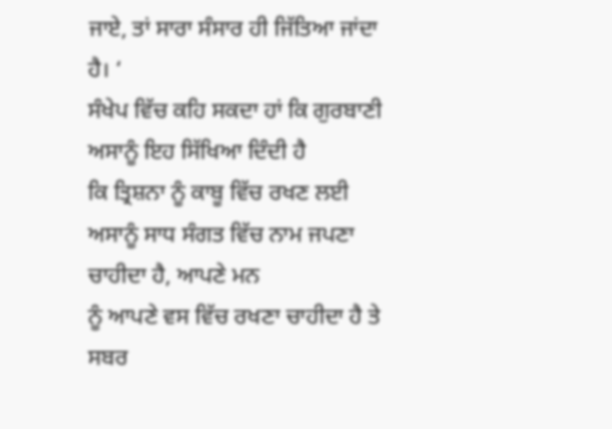ਜਾਏ, ਤਾਂ ਸਾਰਾ ਸੰਸਾਰ ਹੀ ਜਿੱਤਿਆ ਜਾਂਦਾ ਹੈ। ‘
ਸੰਖੇਪ ਵਿੱਚ ਕਹਿ ਸਕਦਾ ਹਾਂ ਕਿ ਗੁਰਬਾਣੀ ਅਸਾਨੂੰ ਇਹ ਸਿੱਖਿਆ ਦਿੰਦੀ ਹੈ
ਕਿ ਤ੍ਰਿਸ਼ਨਾ ਨੂੰ ਕਾਬੂ ਵਿੱਚ ਰਖਣ ਲਈ ਅਸਾਨੂੰ ਸਾਧ ਸੰਗਤ ਵਿੱਚ ਨਾਮ ਜਪਣਾ ਚਾਹੀਦਾ ਹੈ, ਆਪਣੇ ਮਨ
ਨੂੰ ਆਪਣੇ ਵਸ ਵਿੱਚ ਰਖਣਾ ਚਾਹੀਦਾ ਹੈ ਤੇ ਸਬਰ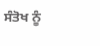ਸੰਤੋਖ ਨੂੰ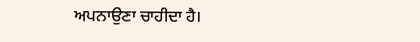ਅਪਨਾਉਣਾ ਚਾਹੀਦਾ ਹੈ।